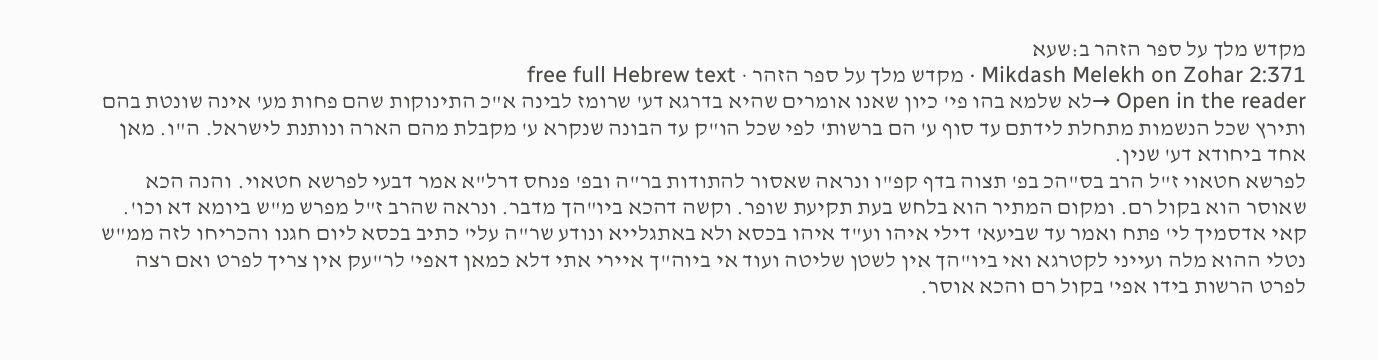מקדש מלך על ספר הזהר ב:שעא
Mikdash Melekh on Zohar 2:371 · מקדש מלך על ספר הזהר · free full Hebrew text
Open in the reader →לא שלמא בהו פי' כיון שאנו אומרים שהיא בדרגא דע' שרומז לבינה א"כ התינוקות שהם פחות מע' אינה שונטת בהם ותירץ שכל הנשמות מתחלת לידתם עד סוף ע' הם ברשות' לפי שכל הו"ק עד הבונה שנקרא ע' מקבלת מהם הארה ונותנת לישראל. ה"ו. מאן אחד ביחודא דע' שנין.
לפרשא חטאוי ז"ל הרב בס"הכ בפ' תצוה בדף קפ"ו ונראה שאסור להתודות בר"ה ובפ' פנחס דרל"א אמר דבעי לפרשא חטאוי. והנה הכא שאוסר הוא בקול רם. ומקום המתיר הוא בלחש בעת תקיעת שופר. וקשה דהכא ביו"הך מדבר. ונראה שהרב ז"ל מפרש מ"ש ביומא דא וכו'. קאי אדסמיך לי' פתח ואמר עד שביעא' דילי איהו וע"ד איהו בכסא ולא באתגלייא ונודע שר"ה עלי' כתיב בכסא ליום חגנו והכריחו לזה ממ"ש נטלי ההוא מלה ועייני לקטרגא ואי ביו"הך אין לשטן שליטה ועוד אי ביוה"ך איירי אתי דלא כמאן דאפי' לר"עק אין צריך לפרט ואם רצה לפרט הרשות בידו אפי' בקול רם והכא אוסר.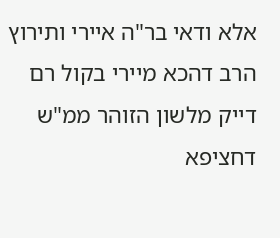אלא ודאי בר"ה איירי ותירוץ הרב דהכא מיירי בקול רם דייק מלשון הזוהר ממ"ש דחציפא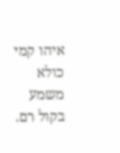איהו קמי כולא משמע בקול רם.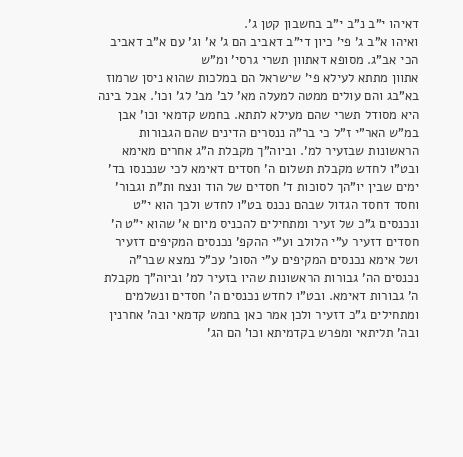דאיהו י"ב נ"ב י"ב בחשבון קטן ג'.
ואיהו א"ב ג' פי' כיון די"ב דאביב הם ג' א' וג' עם א"ב דאביב הכי אב"ג. מסופא דאתוון תשרי גרסי' ומ"ש
אתוון מתתא לעילא פי' שישראל הם במלכות שהוא ניסן שרמוז בא"בג והם עולים ממטה למעלה מא' לב' מב' לג' וכו'. אבל בינה היא מסודל תשרי שהם מעילא לתתא. בחמש קדמאי וכו' אבן במ"ש האר"י ז"ל כי בר"ה ננסרים הדינים שהם הגבורות הראשונות שבזעיר למ'. וביוה"ך מקבלת ה"ג אחרים מאימא ובט"ו לחדש מקבלת תשלום ה' חסדים דאימא לכי שנכנסו בד' ימים שבין יו"הך לסוכות ד' חסדים של הוד ונצח ות"ת וגבור' וחסד דחסד הגדול שבהם נכנס בט"ו לחדש ולכך הוא י"ט ונכנסים ג"כ של זעיר ומתחילים להכניס מיום א' שהוא י"ט ה' חסדים דזעיר ע"י הלולב וע"י ההקפ' נכנסים המקיפים דזעיר ושל אימא נכנסים המקיפים ע"י הסוכ' עכ"ל נמצא שבר"ה נכנסים הה' גבורות הראשונות שהיו בזעיר למ' וביוה"ך מקבלת ה' גבורות דאימא. ובט"ו לחדש נכנסים ה' חסדים ונשלמים ומתחילים ג"כ דזעיר ולכן אמר כאן בחמש קדמאי ובה' אחרנין ובה' תליתאי ומפרש בקדמיתא וכו' הם הג'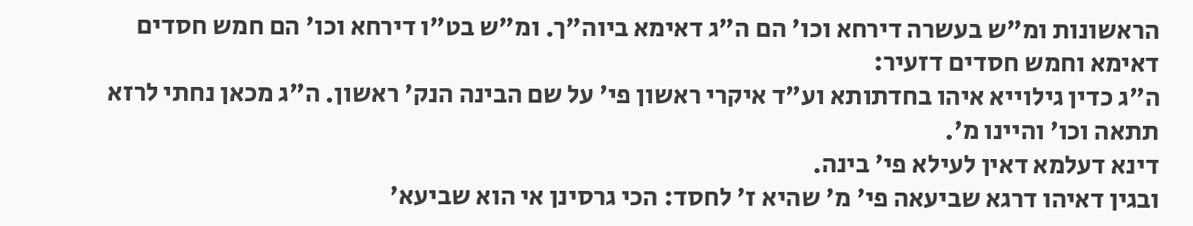הראשונות ומ"ש בעשרה דירחא וכו' הם ה"ג דאימא ביוה"ך. ומ"ש בט"ו דירחא וכו' הם חמש חסדים דאימא וחמש חסדים דזעיר:
ה"ג כדין גילוייא איהו בחדתותא וע"ד איקרי ראשון פי' על שם הבינה הנק' ראשון. ה"ג מכאן נחתי לרזא תתאה וכו' והיינו מ'.
דינא דעלמא דאין לעילא פי' בינה.
ובגין דאיהו דרגא שביעאה פי' מ' שהיא ז' לחסד: הכי גרסינן אי הוא שביעא'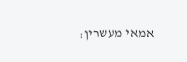אמאי מעשרין: